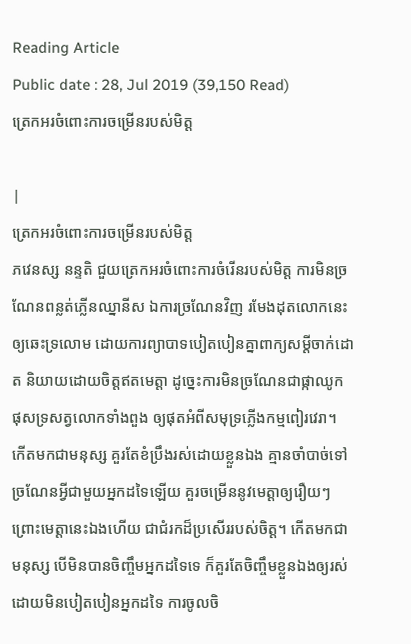Reading Article
Public date : 28, Jul 2019 (39,150 Read)
ត្រេកអរចំពោះការចម្រើនរបស់មិត្ត

|
ត្រេកអរចំពោះការចម្រើនរបស់មិត្ត
ភវេនស្ស នន្ទតិ ជួយត្រេកអរចំពោះការចំរើនរបស់មិត្ត ការមិនច្រណែនពន្លត់ភ្លើនឈ្នានីស ឯការច្រណែនវិញ រមែងដុតលោកនេះឲ្យឆេះទ្រលោម ដោយការព្យាបាទបៀតបៀនគ្នាពាក្យសម្ដីចាក់ដោត និយាយដោយចិត្តឥតមេត្តា ដូច្នេះការមិនច្រណែនជាផ្កាឈូក ផុសទ្រសត្វលោកទាំងពួង ឲ្យផុតអំពីសមុទ្រភ្លើងកម្មពៀរវេរា។ កើតមកជាមនុស្ស គួរតែខំប្រឹងរស់ដោយខ្លួនឯង គ្មានចាំបាច់ទៅច្រណែនអ្វីជាមួយអ្នកដទៃឡើយ គួរចម្រើននូវមេត្តាឲ្យរឿយៗ ព្រោះមេត្តានេះឯងហើយ ជាជំរកដ៏ប្រសើររបស់ចិត្ត។ កើតមកជាមនុស្ស បើមិនបានចិញ្ចឹមអ្នកដទៃទេ ក៏គួរតែចិញ្ចឹមខ្លួនឯងឲ្យរស់ ដោយមិនបៀតបៀនអ្នកដទៃ ការចូលចិ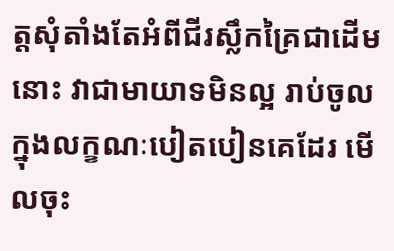ត្តសុំតាំងតែអំពីជីរស្លឹកគ្រៃជាដើមនោះ វាជាមាយាទមិនល្អ រាប់ចូលក្នុងលក្ខណៈបៀតបៀនគេដែរ មើលចុះ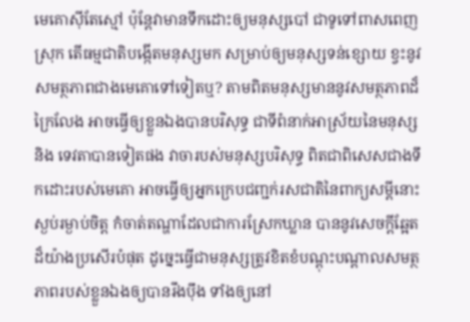មេគោស៊ីតែស្មៅ ប៉ុន្តែវាមានទឹកដោះឲ្យមនុស្សបៅ ជាទូទៅពាសពេញស្រុក តើធម្មជាតិបង្កើតមនុស្សមក សម្រាប់ឲ្យមនុស្សទន់ខ្សោយ ខ្វះនូវសមត្ថភាពជាងមេគោទៅទៀតឬ? តាមពិតមនុស្សមាននូវសមត្ថភាពដ៏ក្រៃលែង អាចធ្វើឲ្យខ្លួនឯងបានបរិសុទ្ធ ជាទីពំនាក់អាស្រ័យនៃមនុស្ស និង ទេវតាបានទៀតផង វាចារបស់មនុស្សបរិសុទ្ធ ពិតជាពិសេសជាងទឹកដោះរបស់មេគោ អាចធ្វើឲ្យអ្នកក្រេបជញ្ជក់រសជាតិនៃពាក្យសម្ដីនោះស្ងប់រម្ងាប់ចិត្ត កំចាត់តណ្ហាដែលជាការស្រែកឃ្លាន បាននូវសេចក្ដីឆ្អែតដ៏យ៉ាងប្រសើរបំផុត ដូច្នេះធ្វើជាមនុស្សត្រូវខិតខំបណ្ដុះបណ្ដាលសមត្ថភាពរបស់ខ្លួនឯងឲ្យបានរឹងប៉ឹង ទាំងឲ្យនៅ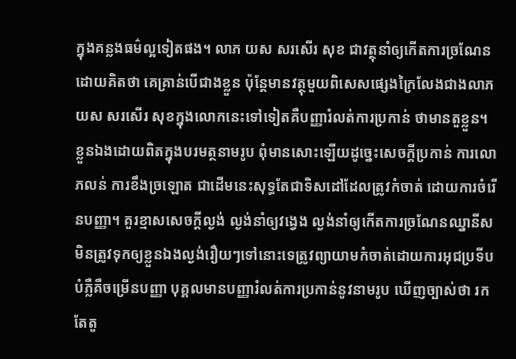ក្នុងគន្លងធម៌ល្អទៀតផង។ លាភ យស សរសើរ សុខ ជាវត្ថុនាំឲ្យកើតការច្រណែនដោយគិតថា គេគ្រាន់បើជាងខ្លួន ប៉ុន្តែមានវត្ថុមួយពិសេសផ្សេងក្រៃលែងជាងលាភ យស សរសើរ សុខក្នុងលោកនេះទៅទៀតគឺបញ្ញារំលត់ការប្រកាន់ ថាមានតួខ្លួន។ ខ្លួនឯងដោយពិតក្នុងបរមត្ថនាមរូប ពុំមានសោះឡើយដូច្នេះសេចក្ដីប្រកាន់ ការលោភលន់ ការខឹងច្រឡោត ជាដើមនេះសុទ្ធតែជាទិសដៅដែលត្រូវកំចាត់ ដោយការចំរើនបញ្ញា។ គួរខ្មាសសេចក្ដីល្ងង់ ល្ងង់នាំឲ្យវង្វេង ល្ងង់នាំឲ្យកើតការច្រណែនឈ្នានីស មិនត្រូវទុកឲ្យខ្លួនឯងល្ងង់រឿយៗទៅនោះទេត្រូវព្យាយាមកំចាត់ដោយការអុជប្រទីបបំភ្លឺគឺចម្រើនបញ្ញា បុគ្គលមានបញ្ញារំលត់ការប្រកាន់នូវនាមរូប ឃើញច្បាស់ថា រកតែតួ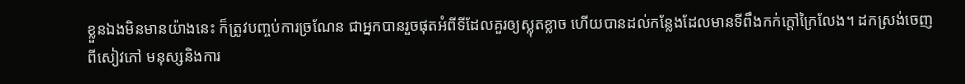ខ្លួនឯងមិនមានយ៉ាងនេះ ក៏ត្រូវបញ្ចប់ការច្រណែន ជាអ្នកបានរួចផុតអំពីទីដែលគួរឲ្យស្លុតខ្លាច ហើយបានដល់កន្លែងដែលមានទីពឹងកក់ក្ដៅក្រៃលែង។ ដកស្រង់ចេញពីសៀវភៅ មនុស្សនិងការ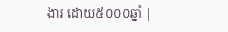ងារ ដោយ៥០០០ឆ្នាំ |